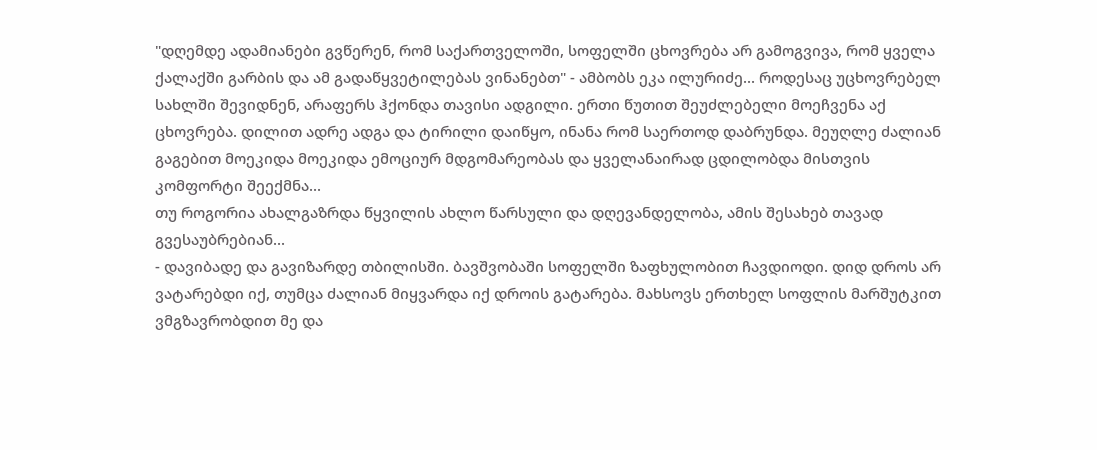"დღემდე ადამიანები გვწერენ, რომ საქართველოში, სოფელში ცხოვრება არ გამოგვივა, რომ ყველა ქალაქში გარბის და ამ გადაწყვეტილებას ვინანებთ" - ამბობს ეკა ილურიძე... როდესაც უცხოვრებელ სახლში შევიდნენ, არაფერს ჰქონდა თავისი ადგილი. ერთი წუთით შეუძლებელი მოეჩვენა აქ ცხოვრება. დილით ადრე ადგა და ტირილი დაიწყო, ინანა რომ საერთოდ დაბრუნდა. მეუღლე ძალიან გაგებით მოეკიდა მოეკიდა ემოციურ მდგომარეობას და ყველანაირად ცდილობდა მისთვის კომფორტი შეექმნა...
თუ როგორია ახალგაზრდა წყვილის ახლო წარსული და დღევანდელობა, ამის შესახებ თავად გვესაუბრებიან...
- დავიბადე და გავიზარდე თბილისში. ბავშვობაში სოფელში ზაფხულობით ჩავდიოდი. დიდ დროს არ ვატარებდი იქ, თუმცა ძალიან მიყვარდა იქ დროის გატარება. მახსოვს ერთხელ სოფლის მარშუტკით ვმგზავრობდით მე და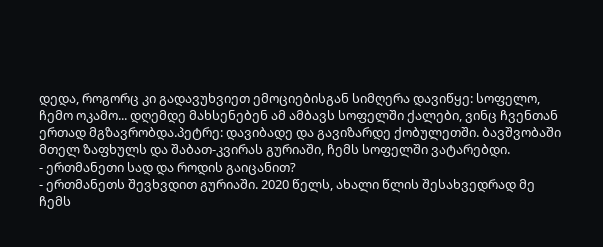დედა, როგორც კი გადავუხვიეთ ემოციებისგან სიმღერა დავიწყე: სოფელო, ჩემო ოკამო... დღემდე მახსენებენ ამ ამბავს სოფელში ქალები, ვინც ჩვენთან ერთად მგზავრობდა.პეტრე: დავიბადე და გავიზარდე ქობულეთში. ბავშვობაში მთელ ზაფხულს და შაბათ-კვირას გურიაში, ჩემს სოფელში ვატარებდი.
- ერთმანეთი სად და როდის გაიცანით?
- ერთმანეთს შევხვდით გურიაში. 2020 წელს, ახალი წლის შესახვედრად მე ჩემს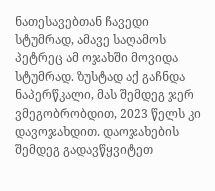ნათესავებთან ჩავედი სტუმრად, ამავე საღამოს პეტრეც ამ ოჯახში მოვიდა სტუმრად. ზუსტად აქ გაჩნდა ნაპერწკალი, მას შემდეგ ჯერ ვმეგობრობდით, 2023 წელს კი დავოჯახდით. დაოჯახების შემდეგ გადავწყვიტეთ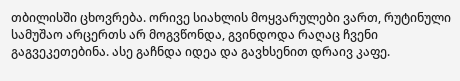თბილისში ცხოვრება. ორივე სიახლის მოყვარულები ვართ, რუტინული სამუშაო არცერთს არ მოგვწონდა, გვინდოდა რაღაც ჩვენი გაგვეკეთებინა. ასე გაჩნდა იდეა და გავხსენით დრაივ კაფე.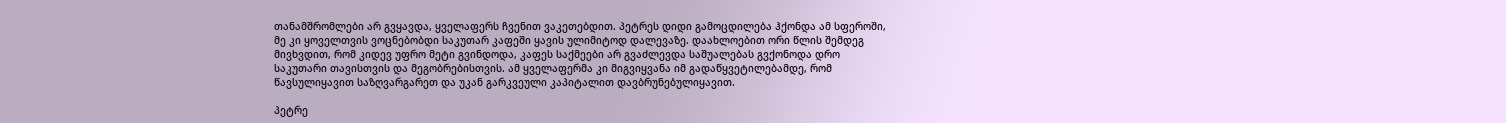თანამშრომლები არ გვყავდა, ყველაფერს ჩვენით ვაკეთებდით. პეტრეს დიდი გამოცდილება ჰქონდა ამ სფეროში, მე კი ყოველთვის ვოცნებობდი საკუთარ კაფეში ყავის ულიმიტოდ დალევაზე. დაახლოებით ორი წლის შემდეგ მივხვდით, რომ კიდევ უფრო მეტი გვინდოდა, კაფეს საქმეები არ გვაძლევდა საშუალებას გვქონოდა დრო საკუთარი თავისთვის და მეგობრებისთვის. ამ ყველაფერმა კი მიგვიყვანა იმ გადაწყვეტილებამდე, რომ წავსულიყავით საზღვარგარეთ და უკან გარკვეული კაპიტალით დავბრუნებულიყავით.

პეტრე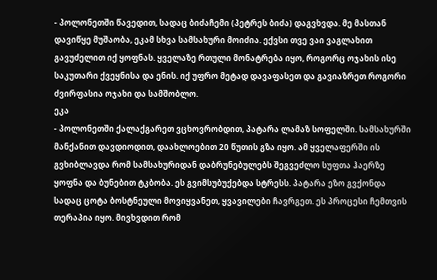- პოლონეთში წავედით, სადაც ბიძაჩემი (პეტრეს ბიძა) დაგვხვდა. მე მასთან დავიწყე მუშაობა, ეკამ სხვა სამსახური მოიძია. ექვსი თვე ვაი ვაგლახით გავუძელით იქ ყოფნას. ყველაზე რთული მონატრება იყო, როგორც ოჯახის ისე საკუთარი ქვეყნისა და ენის. იქ უფრო მეტად დავაფასეთ და გავიაზრეთ როგორი ძვირფასია ოჯახი და სამშობლო.
ეკა
- პოლონეთში ქალაქგარეთ ვცხოვრობდით, პატარა ლამაზ სოფელში. სამსახურში მანქანით დავდიოდით, დაახლოებით 20 წუთის გზა იყო. ამ ყველაფერში ის გვხიბლავდა რომ სამსახურიდან დაბრუნებულებს შეგვეძლო სუფთა ჰაერზე ყოფნა და ბუნებით ტკბობა. ეს გვიმსუბუქებდა სტრესს. პატარა ეზო გვქონდა სადაც ცოტა ბოსტნეული მოვიყვანეთ, ყვავილები ჩავრგეთ. ეს პროცესი ჩემთვის თერაპია იყო. მივხვდით რომ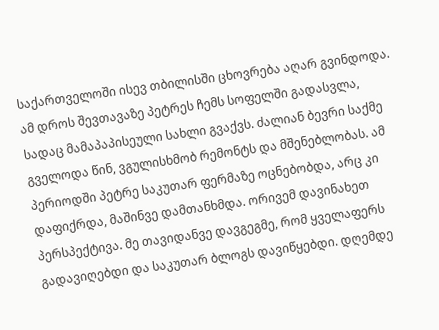საქართველოში ისევ თბილისში ცხოვრება აღარ გვინდოდა. ამ დროს შევთავაზე პეტრეს ჩემს სოფელში გადასვლა, სადაც მამაპაპისეული სახლი გვაქვს. ძალიან ბევრი საქმე გველოდა წინ, ვგულისხმობ რემონტს და მშენებლობას. ამ პერიოდში პეტრე საკუთარ ფერმაზე ოცნებობდა, არც კი დაფიქრდა, მაშინვე დამთანხმდა. ორივემ დავინახეთ პერსპექტივა. მე თავიდანვე დავგეგმე, რომ ყველაფერს გადავიღებდი და საკუთარ ბლოგს დავიწყებდი. დღემდე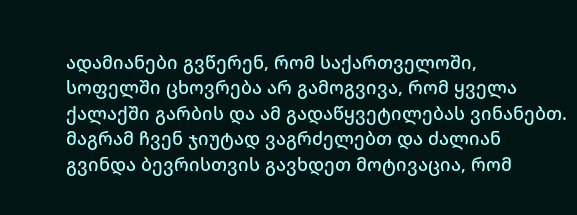ადამიანები გვწერენ, რომ საქართველოში, სოფელში ცხოვრება არ გამოგვივა, რომ ყველა ქალაქში გარბის და ამ გადაწყვეტილებას ვინანებთ. მაგრამ ჩვენ ჯიუტად ვაგრძელებთ და ძალიან გვინდა ბევრისთვის გავხდეთ მოტივაცია, რომ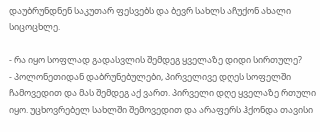დაუბრუნდნენ საკუთარ ფესვებს და ბევრ სახლს აჩუქონ ახალი სიცოცხლე.

- რა იყო სოფლად გადასვლის შემდეგ ყველაზე დიდი სირთულე?
- პოლონეთიდან დაბრუნებულები, პირველივე დღეს სოფელში ჩამოვედით და მას შემდეგ აქ ვართ. პირველი დღე ყველაზე რთული იყო. უცხოვრებელ სახლში შემოვედით და არაფერს ჰქონდა თავისი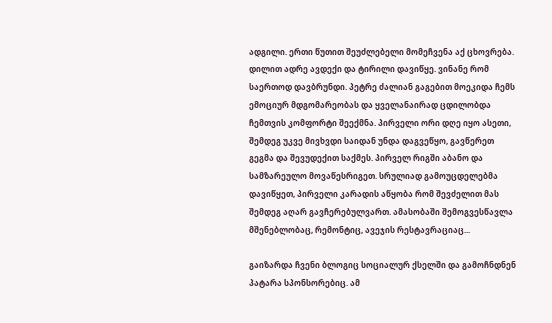ადგილი. ერთი წუთით შეუძლებელი მომეჩვენა აქ ცხოვრება. დილით ადრე ავდექი და ტირილი დავიწყე. ვინანე რომ საერთოდ დავბრუნდი. პეტრე ძალიან გაგებით მოეკიდა ჩემს ემოციურ მდგომარეობას და ყველანაირად ცდილობდა ჩემთვის კომფორტი შეექმნა. პირველი ორი დღე იყო ასეთი, შემდეგ უკვე მივხვდი საიდან უნდა დაგვეწყო, გავწერეთ გეგმა და შევუდექით საქმეს. პირველ რიგში აბანო და სამზარეულო მოვაწესრიგეთ. სრულიად გამოუცდელებმა დავიწყეთ, პირველი კარადის აწყობა რომ შევძელით მას შემდეგ აღარ გავჩერებულვართ. ამასობაში შემოგვესწავლა მშენებლობაც, რემონტიც, ავეჯის რესტავრაციაც...

გაიზარდა ჩვენი ბლოგიც სოციალურ ქსელში და გამოჩნდნენ პატარა სპონსორებიც. ამ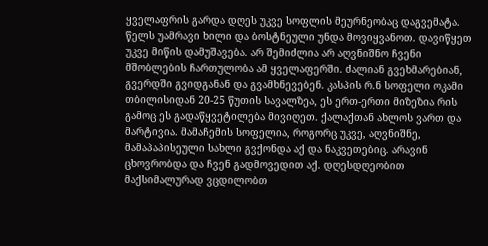ყველაფრის გარდა დღეს უკვე სოფლის მეურნეობაც დაგვემატა. წელს უამრავი ხილი და ბოსტნეული უნდა მოვიყვანოთ. დავიწყეთ უკვე მიწის დამუშავება. არ შემიძლია არ აღვნიშნო ჩვენი მშობლების ჩართულობა ამ ყველაფერში. ძალიან გვეხმარებიან, გვერდში გვიდგანან და გვამხნევებენ. კასპის რ.ნ სოფელი ოკამი თბილისიდან 20-25 წუთის სავალზეა, ეს ერთ-ერთი მიზეზია რის გამოც ეს გადაწყვეტილება მივიღეთ. ქალაქთან ახლოს ვართ და მარტივია. მამაჩემის სოფელია, როგორც უკვე, აღვნიშნე, მამაპაპისეული სახლი გვქონდა აქ და ნაკვეთებიც. არავინ ცხოვრობდა და ჩვენ გადმოვედით აქ. დღესდღეობით მაქსიმალურად ვცდილობთ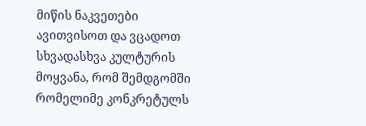მიწის ნაკვეთები ავითვისოთ და ვცადოთ სხვადასხვა კულტურის მოყვანა, რომ შემდგომში რომელიმე კონკრეტულს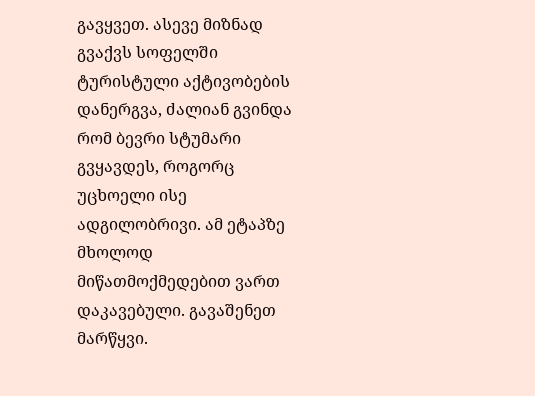გავყვეთ. ასევე მიზნად გვაქვს სოფელში ტურისტული აქტივობების დანერგვა, ძალიან გვინდა რომ ბევრი სტუმარი გვყავდეს, როგორც უცხოელი ისე ადგილობრივი. ამ ეტაპზე მხოლოდ მიწათმოქმედებით ვართ დაკავებული. გავაშენეთ მარწყვი.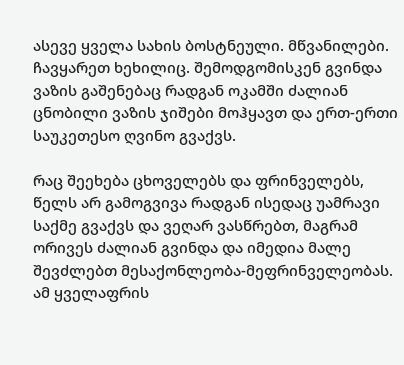ასევე ყველა სახის ბოსტნეული. მწვანილები. ჩავყარეთ ხეხილიც. შემოდგომისკენ გვინდა ვაზის გაშენებაც რადგან ოკამში ძალიან ცნობილი ვაზის ჯიშები მოჰყავთ და ერთ-ერთი საუკეთესო ღვინო გვაქვს.

რაც შეეხება ცხოველებს და ფრინველებს, წელს არ გამოგვივა რადგან ისედაც უამრავი საქმე გვაქვს და ვეღარ ვასწრებთ, მაგრამ ორივეს ძალიან გვინდა და იმედია მალე შევძლებთ მესაქონლეობა-მეფრინველეობას. ამ ყველაფრის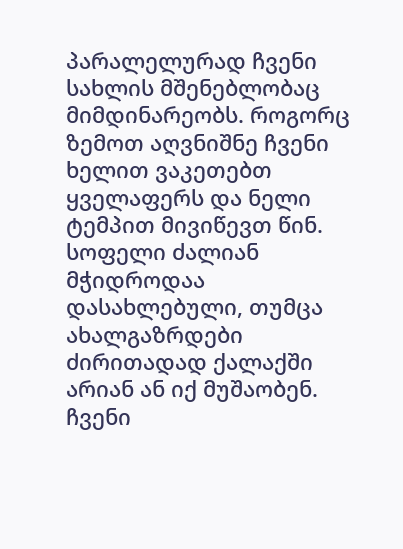პარალელურად ჩვენი სახლის მშენებლობაც მიმდინარეობს. როგორც ზემოთ აღვნიშნე ჩვენი ხელით ვაკეთებთ ყველაფერს და ნელი ტემპით მივიწევთ წინ. სოფელი ძალიან მჭიდროდაა დასახლებული, თუმცა ახალგაზრდები ძირითადად ქალაქში არიან ან იქ მუშაობენ. ჩვენი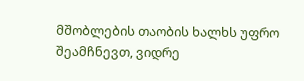მშობლების თაობის ხალხს უფრო შეამჩნევთ, ვიდრე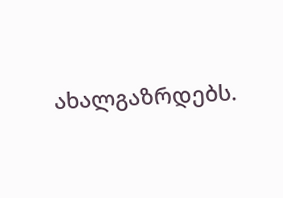ახალგაზრდებს.